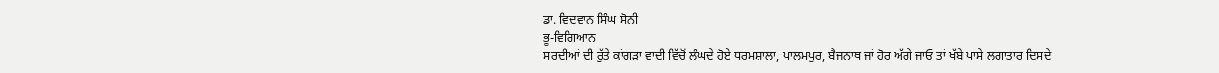ਡਾ. ਵਿਦਵਾਨ ਸਿੰਘ ਸੋਨੀ
ਭੂ-ਵਿਗਿਆਨ
ਸਰਦੀਆਂ ਦੀ ਰੁੱਤੇ ਕਾਂਗੜਾ ਵਾਦੀ ਵਿੱਚੋਂ ਲੰਘਦੇ ਹੋਏ ਧਰਮਸ਼ਾਲਾ, ਪਾਲਮਪੁਰ, ਬੈਜਨਾਥ ਜਾਂ ਹੋਰ ਅੱਗੇ ਜਾਓ ਤਾਂ ਖੱਬੇ ਪਾਸੇ ਲਗਾਤਾਰ ਦਿਸਦੇ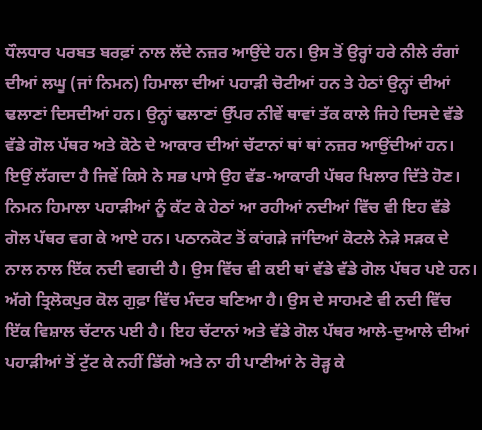ਧੌਲਧਾਰ ਪਰਬਤ ਬਰਫ਼ਾਂ ਨਾਲ ਲੱਦੇ ਨਜ਼ਰ ਆਉਂਦੇ ਹਨ। ਉਸ ਤੋਂ ਉਰ੍ਹਾਂ ਹਰੇ ਨੀਲੇ ਰੰਗਾਂ ਦੀਆਂ ਲਘੂ (ਜਾਂ ਨਿਮਨ) ਹਿਮਾਲਾ ਦੀਆਂ ਪਹਾੜੀ ਚੋਟੀਆਂ ਹਨ ਤੇ ਹੇਠਾਂ ਉਨ੍ਹਾਂ ਦੀਆਂ ਢਲਾਣਾਂ ਦਿਸਦੀਆਂ ਹਨ। ਉਨ੍ਹਾਂ ਢਲਾਣਾਂ ਉੱਪਰ ਨੀਵੇਂ ਥਾਵਾਂ ਤੱਕ ਕਾਲੇ ਜਿਹੇ ਦਿਸਦੇ ਵੱਡੇ ਵੱਡੇ ਗੋਲ ਪੱਥਰ ਅਤੇ ਕੋਠੇ ਦੇ ਆਕਾਰ ਦੀਆਂ ਚੱਟਾਨਾਂ ਥਾਂ ਥਾਂ ਨਜ਼ਰ ਆਉਂਦੀਆਂ ਹਨ। ਇਉਂ ਲੱਗਦਾ ਹੈ ਜਿਵੇਂ ਕਿਸੇ ਨੇ ਸਭ ਪਾਸੇ ਉਹ ਵੱਡ-ਆਕਾਰੀ ਪੱਥਰ ਖਿਲਾਰ ਦਿੱਤੇ ਹੋਣ। ਨਿਮਨ ਹਿਮਾਲਾ ਪਹਾੜੀਆਂ ਨੂੰ ਕੱਟ ਕੇ ਹੇਠਾਂ ਆ ਰਹੀਆਂ ਨਦੀਆਂ ਵਿੱਚ ਵੀ ਇਹ ਵੱਡੇ ਗੋਲ ਪੱਥਰ ਵਗ ਕੇ ਆਏ ਹਨ। ਪਠਾਨਕੋਟ ਤੋਂ ਕਾਂਗੜੇ ਜਾਂਦਿਆਂ ਕੋਟਲੇ ਨੇੜੇ ਸੜਕ ਦੇ ਨਾਲ ਨਾਲ ਇੱਕ ਨਦੀ ਵਗਦੀ ਹੈ। ਉਸ ਵਿੱਚ ਵੀ ਕਈ ਥਾਂ ਵੱਡੇ ਵੱਡੇ ਗੋਲ ਪੱਥਰ ਪਏ ਹਨ। ਅੱਗੇ ਤ੍ਰਿਲੋਕਪੁਰ ਕੋਲ ਗੁਫ਼ਾ ਵਿੱਚ ਮੰਦਰ ਬਣਿਆ ਹੈ। ਉਸ ਦੇ ਸਾਹਮਣੇ ਵੀ ਨਦੀ ਵਿੱਚ ਇੱਕ ਵਿਸ਼ਾਲ ਚੱਟਾਨ ਪਈ ਹੈ। ਇਹ ਚੱਟਾਨਾਂ ਅਤੇ ਵੱਡੇ ਗੋਲ ਪੱਥਰ ਆਲੇ-ਦੁਆਲੇ ਦੀਆਂ ਪਹਾੜੀਆਂ ਤੋਂ ਟੁੱਟ ਕੇ ਨਹੀਂ ਡਿੱਗੇ ਅਤੇ ਨਾ ਹੀ ਪਾਣੀਆਂ ਨੇ ਰੋੜ੍ਹ ਕੇ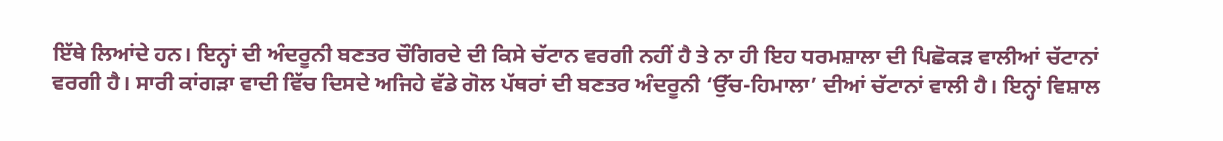ਇੱਥੇ ਲਿਆਂਦੇ ਹਨ। ਇਨ੍ਹਾਂ ਦੀ ਅੰਦਰੂਨੀ ਬਣਤਰ ਚੌਗਿਰਦੇ ਦੀ ਕਿਸੇ ਚੱਟਾਨ ਵਰਗੀ ਨਹੀਂ ਹੈ ਤੇ ਨਾ ਹੀ ਇਹ ਧਰਮਸ਼ਾਲਾ ਦੀ ਪਿਛੋਕੜ ਵਾਲੀਆਂ ਚੱਟਾਨਾਂ ਵਰਗੀ ਹੈ। ਸਾਰੀ ਕਾਂਗੜਾ ਵਾਦੀ ਵਿੱਚ ਦਿਸਦੇ ਅਜਿਹੇ ਵੱਡੇ ਗੋਲ ਪੱਥਰਾਂ ਦੀ ਬਣਤਰ ਅੰਦਰੂਨੀ ‘ਉੱਚ-ਹਿਮਾਲਾ’ ਦੀਆਂ ਚੱਟਾਨਾਂ ਵਾਲੀ ਹੈ। ਇਨ੍ਹਾਂ ਵਿਸ਼ਾਲ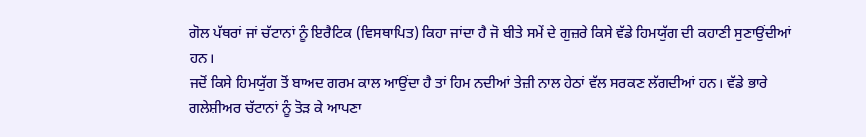ਗੋਲ ਪੱਥਰਾਂ ਜਾਂ ਚੱਟਾਨਾਂ ਨੂੰ ਇਰੈਟਿਕ (ਵਿਸਥਾਪਿਤ) ਕਿਹਾ ਜਾਂਦਾ ਹੈ ਜੋ ਬੀਤੇ ਸਮੇਂ ਦੇ ਗੁਜ਼ਰੇ ਕਿਸੇ ਵੱਡੇ ਹਿਮਯੁੱਗ ਦੀ ਕਹਾਣੀ ਸੁਣਾਉਂਦੀਆਂ ਹਨ।
ਜਦੋਂ ਕਿਸੇ ਹਿਮਯੁੱਗ ਤੋਂ ਬਾਅਦ ਗਰਮ ਕਾਲ ਆਉਂਦਾ ਹੈ ਤਾਂ ਹਿਮ ਨਦੀਆਂ ਤੇਜ਼ੀ ਨਾਲ ਹੇਠਾਂ ਵੱਲ ਸਰਕਣ ਲੱਗਦੀਆਂ ਹਨ। ਵੱਡੇ ਭਾਰੇ ਗਲੇਸ਼ੀਅਰ ਚੱਟਾਨਾਂ ਨੂੰ ਤੋੜ ਕੇ ਆਪਣਾ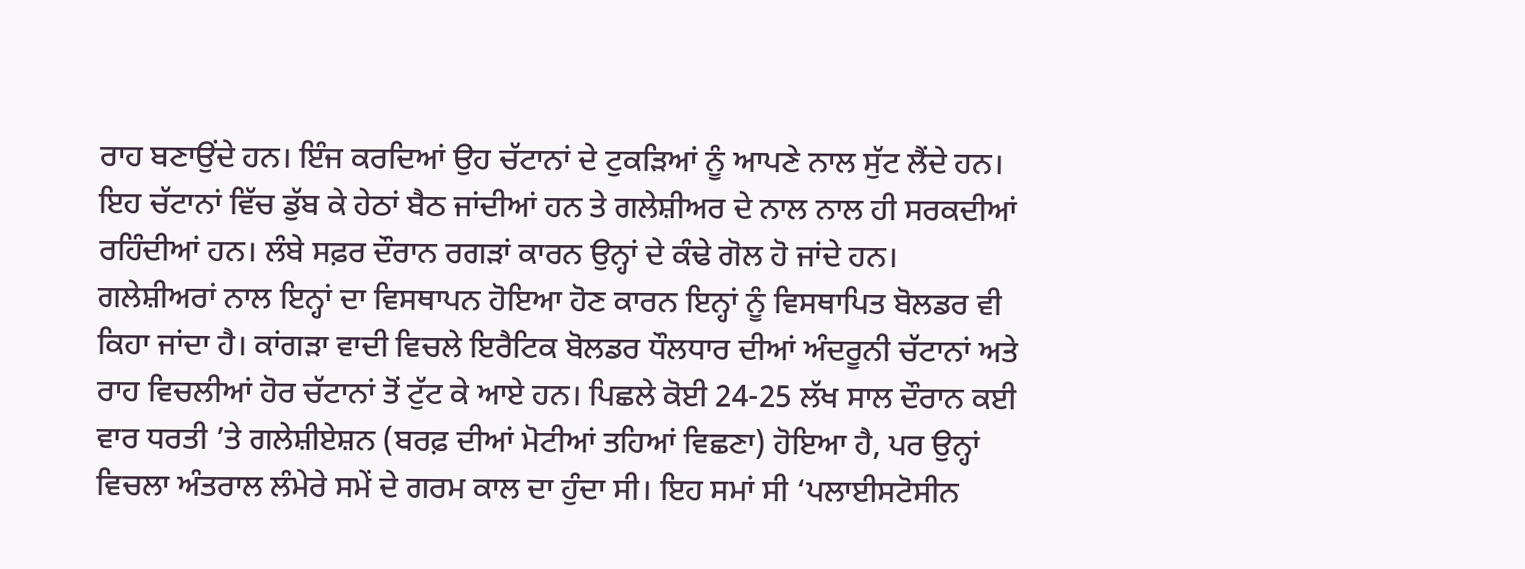ਰਾਹ ਬਣਾਉਂਦੇ ਹਨ। ਇੰਜ ਕਰਦਿਆਂ ਉਹ ਚੱਟਾਨਾਂ ਦੇ ਟੁਕੜਿਆਂ ਨੂੰ ਆਪਣੇ ਨਾਲ ਸੁੱਟ ਲੈਂਦੇ ਹਨ। ਇਹ ਚੱਟਾਨਾਂ ਵਿੱਚ ਡੁੱਬ ਕੇ ਹੇਠਾਂ ਬੈਠ ਜਾਂਦੀਆਂ ਹਨ ਤੇ ਗਲੇਸ਼ੀਅਰ ਦੇ ਨਾਲ ਨਾਲ ਹੀ ਸਰਕਦੀਆਂ ਰਹਿੰਦੀਆਂ ਹਨ। ਲੰਬੇ ਸਫ਼ਰ ਦੌਰਾਨ ਰਗੜਾਂ ਕਾਰਨ ਉਨ੍ਹਾਂ ਦੇ ਕੰਢੇ ਗੋਲ ਹੋ ਜਾਂਦੇ ਹਨ। ਗਲੇਸ਼ੀਅਰਾਂ ਨਾਲ ਇਨ੍ਹਾਂ ਦਾ ਵਿਸਥਾਪਨ ਹੋਇਆ ਹੋਣ ਕਾਰਨ ਇਨ੍ਹਾਂ ਨੂੰ ਵਿਸਥਾਪਿਤ ਬੋਲਡਰ ਵੀ ਕਿਹਾ ਜਾਂਦਾ ਹੈ। ਕਾਂਗੜਾ ਵਾਦੀ ਵਿਚਲੇ ਇਰੈਟਿਕ ਬੋਲਡਰ ਧੌਲਧਾਰ ਦੀਆਂ ਅੰਦਰੂਨੀ ਚੱਟਾਨਾਂ ਅਤੇ ਰਾਹ ਵਿਚਲੀਆਂ ਹੋਰ ਚੱਟਾਨਾਂ ਤੋਂ ਟੁੱਟ ਕੇ ਆਏ ਹਨ। ਪਿਛਲੇ ਕੋਈ 24-25 ਲੱਖ ਸਾਲ ਦੌਰਾਨ ਕਈ ਵਾਰ ਧਰਤੀ ’ਤੇ ਗਲੇਸ਼ੀਏਸ਼ਨ (ਬਰਫ਼ ਦੀਆਂ ਮੋਟੀਆਂ ਤਹਿਆਂ ਵਿਛਣਾ) ਹੋਇਆ ਹੈ, ਪਰ ਉਨ੍ਹਾਂ ਵਿਚਲਾ ਅੰਤਰਾਲ ਲੰਮੇਰੇ ਸਮੇਂ ਦੇ ਗਰਮ ਕਾਲ ਦਾ ਹੁੰਦਾ ਸੀ। ਇਹ ਸਮਾਂ ਸੀ ‘ਪਲਾਈਸਟੋਸੀਨ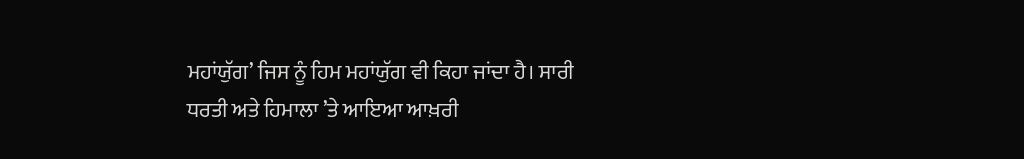ਮਹਾਂਯੁੱਗ’ ਜਿਸ ਨੂੰ ਹਿਮ ਮਹਾਂਯੁੱਗ ਵੀ ਕਿਹਾ ਜਾਂਦਾ ਹੈ। ਸਾਰੀ ਧਰਤੀ ਅਤੇ ਹਿਮਾਲਾ ’ਤੇ ਆਇਆ ਆਖ਼ਰੀ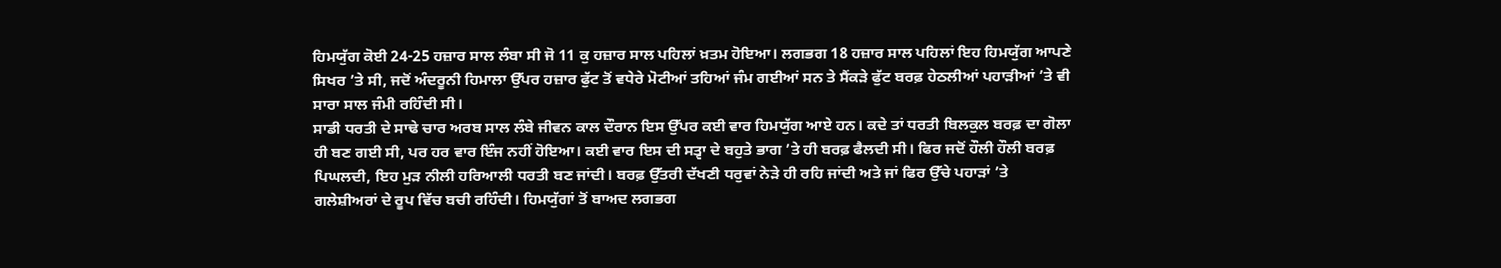ਹਿਮਯੁੱਗ ਕੋਈ 24-25 ਹਜ਼ਾਰ ਸਾਲ ਲੰਬਾ ਸੀ ਜੋ 11 ਕੁ ਹਜ਼ਾਰ ਸਾਲ ਪਹਿਲਾਂ ਖ਼ਤਮ ਹੋਇਆ। ਲਗਭਗ 18 ਹਜ਼ਾਰ ਸਾਲ ਪਹਿਲਾਂ ਇਹ ਹਿਮਯੁੱਗ ਆਪਣੇ ਸਿਖਰ ’ਤੇ ਸੀ, ਜਦੋਂ ਅੰਦਰੂਨੀ ਹਿਮਾਲਾ ਉੱਪਰ ਹਜ਼ਾਰ ਫੁੱਟ ਤੋਂ ਵਧੇਰੇ ਮੋਟੀਆਂ ਤਹਿਆਂ ਜੰਮ ਗਈਆਂ ਸਨ ਤੇ ਸੈਂਕੜੇ ਫੁੱਟ ਬਰਫ਼ ਹੇਠਲੀਆਂ ਪਹਾੜੀਆਂ ’ਤੇ ਵੀ ਸਾਰਾ ਸਾਲ ਜੰਮੀ ਰਹਿੰਦੀ ਸੀ।
ਸਾਡੀ ਧਰਤੀ ਦੇ ਸਾਢੇ ਚਾਰ ਅਰਬ ਸਾਲ ਲੰਬੇ ਜੀਵਨ ਕਾਲ ਦੌਰਾਨ ਇਸ ਉੱਪਰ ਕਈ ਵਾਰ ਹਿਮਯੁੱਗ ਆਏ ਹਨ। ਕਦੇ ਤਾਂ ਧਰਤੀ ਬਿਲਕੁਲ ਬਰਫ਼ ਦਾ ਗੋਲਾ ਹੀ ਬਣ ਗਈ ਸੀ, ਪਰ ਹਰ ਵਾਰ ਇੰਜ ਨਹੀਂ ਹੋਇਆ। ਕਈ ਵਾਰ ਇਸ ਦੀ ਸਤ੍ਵਾ ਦੇ ਬਹੁਤੇ ਭਾਗ ’ਤੇ ਹੀ ਬਰਫ਼ ਫੈਲਦੀ ਸੀ। ਫਿਰ ਜਦੋਂ ਹੌਲੀ ਹੌਲੀ ਬਰਫ਼ ਪਿਘਲਦੀ, ਇਹ ਮੁੜ ਨੀਲੀ ਹਰਿਆਲੀ ਧਰਤੀ ਬਣ ਜਾਂਦੀ। ਬਰਫ਼ ਉੱਤਰੀ ਦੱਖਣੀ ਧਰੁਵਾਂ ਨੇੜੇ ਹੀ ਰਹਿ ਜਾਂਦੀ ਅਤੇ ਜਾਂ ਫਿਰ ਉੱਚੇ ਪਹਾੜਾਂ ’ਤੇ ਗਲੇਸ਼ੀਅਰਾਂ ਦੇ ਰੂਪ ਵਿੱਚ ਬਚੀ ਰਹਿੰਦੀ। ਹਿਮਯੁੱਗਾਂ ਤੋਂ ਬਾਅਦ ਲਗਭਗ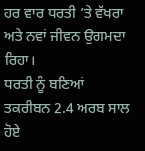ਹਰ ਵਾਰ ਧਰਤੀ ’ਤੇ ਵੱਖਰਾ ਅਤੇ ਨਵਾਂ ਜੀਵਨ ਉਗਮਦਾ ਰਿਹਾ।
ਧਰਤੀ ਨੂੰ ਬਣਿਆਂ ਤਕਰੀਬਨ 2.4 ਅਰਬ ਸਾਲ ਹੋਏ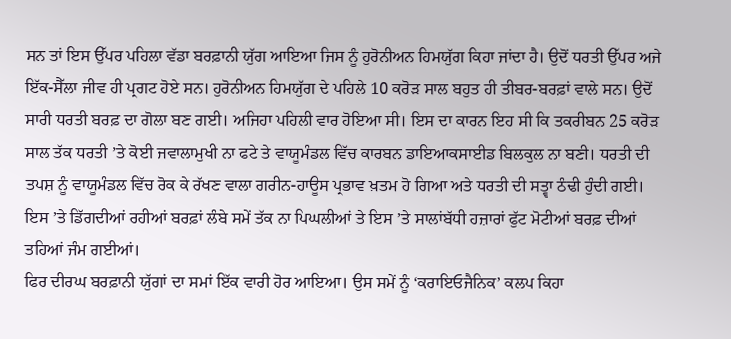ਸਨ ਤਾਂ ਇਸ ਉੱਪਰ ਪਹਿਲਾ ਵੱਡਾ ਬਰਫ਼ਾਨੀ ਯੁੱਗ ਆਇਆ ਜਿਸ ਨੂੰ ਹੁਰੋਨੀਅਨ ਹਿਮਯੁੱਗ ਕਿਹਾ ਜਾਂਦਾ ਹੈ। ਉਦੋਂ ਧਰਤੀ ਉੱਪਰ ਅਜੇ ਇੱਕ-ਸੈੱਲਾ ਜੀਵ ਹੀ ਪ੍ਰਗਟ ਹੋਏ ਸਨ। ਹੁਰੋਨੀਅਨ ਹਿਮਯੁੱਗ ਦੇ ਪਹਿਲੇ 10 ਕਰੋੜ ਸਾਲ ਬਹੁਤ ਹੀ ਤੀਬਰ-ਬਰਫ਼ਾਂ ਵਾਲੇ ਸਨ। ਉਦੋਂ ਸਾਰੀ ਧਰਤੀ ਬਰਫ਼ ਦਾ ਗੋਲਾ ਬਣ ਗਈ। ਅਜਿਹਾ ਪਹਿਲੀ ਵਾਰ ਹੋਇਆ ਸੀ। ਇਸ ਦਾ ਕਾਰਨ ਇਹ ਸੀ ਕਿ ਤਕਰੀਬਨ 25 ਕਰੋੜ ਸਾਲ ਤੱਕ ਧਰਤੀ ’ਤੇ ਕੋਈ ਜਵਾਲਾਮੁਖੀ ਨਾ ਫਟੇ ਤੇ ਵਾਯੂਮੰਡਲ ਵਿੱਚ ਕਾਰਬਨ ਡਾਇਆਕਸਾਈਡ ਬਿਲਕੁਲ ਨਾ ਬਣੀ। ਧਰਤੀ ਦੀ ਤਪਸ਼ ਨੂੰ ਵਾਯੂਮੰਡਲ ਵਿੱਚ ਰੋਕ ਕੇ ਰੱਖਣ ਵਾਲਾ ਗਰੀਨ-ਹਾਊਸ ਪ੍ਰਭਾਵ ਖ਼ਤਮ ਹੋ ਗਿਆ ਅਤੇ ਧਰਤੀ ਦੀ ਸਤ੍ਵਾ ਠੰਢੀ ਹੁੰਦੀ ਗਈ। ਇਸ ’ਤੇ ਡਿੱਗਦੀਆਂ ਰਹੀਆਂ ਬਰਫ਼ਾਂ ਲੰਬੇ ਸਮੇਂ ਤੱਕ ਨਾ ਪਿਘਲੀਆਂ ਤੇ ਇਸ ’ਤੇ ਸਾਲਾਂਬੱਧੀ ਹਜ਼ਾਰਾਂ ਫੁੱਟ ਮੋਟੀਆਂ ਬਰਫ਼ ਦੀਆਂ ਤਹਿਆਂ ਜੰਮ ਗਈਆਂ।
ਫਿਰ ਦੀਰਘ ਬਰਫ਼ਾਨੀ ਯੁੱਗਾਂ ਦਾ ਸਮਾਂ ਇੱਕ ਵਾਰੀ ਹੋਰ ਆਇਆ। ਉਸ ਸਮੇਂ ਨੂੰ ‘ਕਰਾਇਓਜੈਨਿਕ’ ਕਲਪ ਕਿਹਾ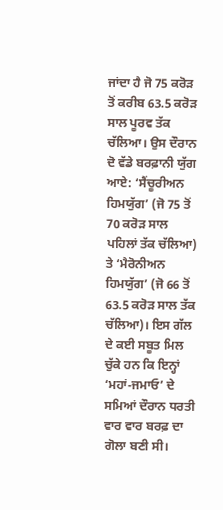ਜਾਂਦਾ ਹੈ ਜੋ 75 ਕਰੋੜ ਤੋਂ ਕਰੀਬ 63.5 ਕਰੋੜ ਸਾਲ ਪੂਰਵ ਤੱਕ ਚੱਲਿਆ। ਉਸ ਦੌਰਾਨ ਦੋ ਵੱਡੇ ਬਰਫ਼ਾਨੀ ਯੁੱਗ ਆਏ: ‘ਸੈਂਚੂਰੀਅਨ ਹਿਮਯੁੱਗ’ (ਜੋ 75 ਤੋਂ 70 ਕਰੋੜ ਸਾਲ ਪਹਿਲਾਂ ਤੱਕ ਚੱਲਿਆ) ਤੇ ‘ਮੈਰੋਨੀਅਨ ਹਿਮਯੁੱਗ’ (ਜੋ 66 ਤੋਂ 63.5 ਕਰੋੜ ਸਾਲ ਤੱਕ ਚੱਲਿਆ)। ਇਸ ਗੱਲ ਦੇ ਕਈ ਸਬੂਤ ਮਿਲ ਚੁੱਕੇ ਹਨ ਕਿ ਇਨ੍ਹਾਂ ‘ਮਹਾਂ-ਜਮਾਓ’ ਦੇ ਸਮਿਆਂ ਦੌਰਾਨ ਧਰਤੀ ਵਾਰ ਵਾਰ ਬਰਫ਼ ਦਾ ਗੋਲਾ ਬਣੀ ਸੀ।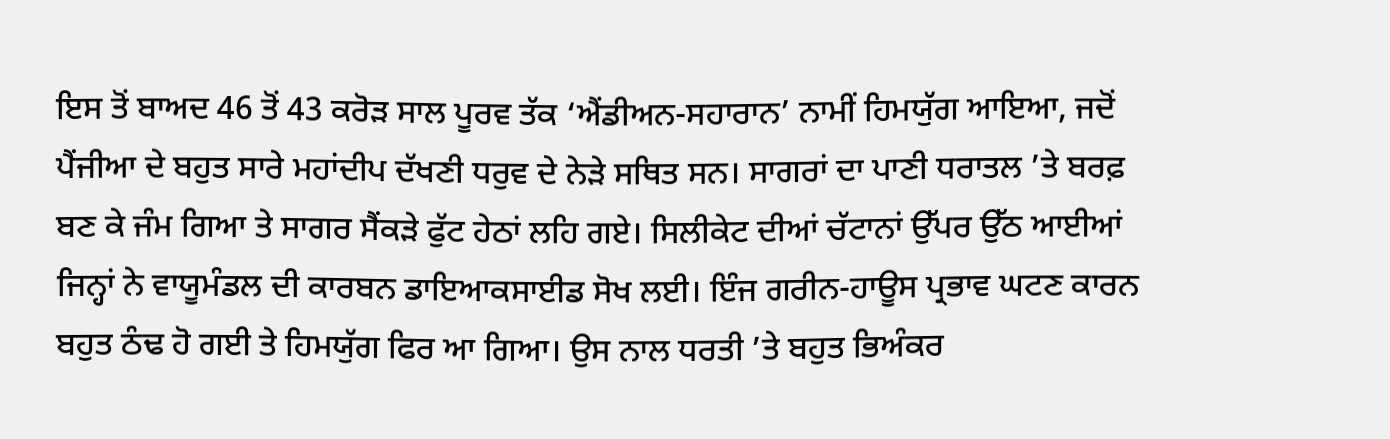ਇਸ ਤੋਂ ਬਾਅਦ 46 ਤੋਂ 43 ਕਰੋੜ ਸਾਲ ਪੂਰਵ ਤੱਕ ‘ਐਂਡੀਅਨ-ਸਹਾਰਾਨ’ ਨਾਮੀਂ ਹਿਮਯੁੱਗ ਆਇਆ, ਜਦੋਂ ਪੈਂਜੀਆ ਦੇ ਬਹੁਤ ਸਾਰੇ ਮਹਾਂਦੀਪ ਦੱਖਣੀ ਧਰੁਵ ਦੇ ਨੇੜੇ ਸਥਿਤ ਸਨ। ਸਾਗਰਾਂ ਦਾ ਪਾਣੀ ਧਰਾਤਲ ’ਤੇ ਬਰਫ਼ ਬਣ ਕੇ ਜੰਮ ਗਿਆ ਤੇ ਸਾਗਰ ਸੈਂਕੜੇ ਫੁੱਟ ਹੇਠਾਂ ਲਹਿ ਗਏ। ਸਿਲੀਕੇਟ ਦੀਆਂ ਚੱਟਾਨਾਂ ਉੱਪਰ ਉੱਠ ਆਈਆਂ ਜਿਨ੍ਹਾਂ ਨੇ ਵਾਯੂਮੰਡਲ ਦੀ ਕਾਰਬਨ ਡਾਇਆਕਸਾਈਡ ਸੋਖ ਲਈ। ਇੰਜ ਗਰੀਨ-ਹਾਊਸ ਪ੍ਰਭਾਵ ਘਟਣ ਕਾਰਨ ਬਹੁਤ ਠੰਢ ਹੋ ਗਈ ਤੇ ਹਿਮਯੁੱਗ ਫਿਰ ਆ ਗਿਆ। ਉਸ ਨਾਲ ਧਰਤੀ ’ਤੇ ਬਹੁਤ ਭਿਅੰਕਰ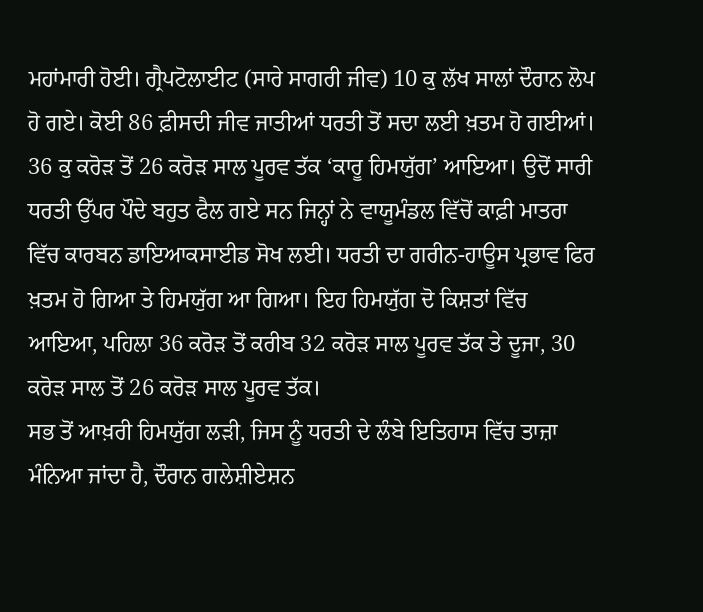ਮਹਾਂਮਾਰੀ ਹੋਈ। ਗ੍ਰੈਪਟੋਲਾਈਟ (ਸਾਰੇ ਸਾਗਰੀ ਜੀਵ) 10 ਕੁ ਲੱਖ ਸਾਲਾਂ ਦੌਰਾਨ ਲੋਪ ਹੋ ਗਏ। ਕੋਈ 86 ਫ਼ੀਸਦੀ ਜੀਵ ਜਾਤੀਆਂ ਧਰਤੀ ਤੋਂ ਸਦਾ ਲਈ ਖ਼ਤਮ ਹੋ ਗਈਆਂ।
36 ਕੁ ਕਰੋੜ ਤੋਂ 26 ਕਰੋੜ ਸਾਲ ਪੂਰਵ ਤੱਕ ‘ਕਾਰੂ ਹਿਮਯੁੱਗ’ ਆਇਆ। ਉਦੋਂ ਸਾਰੀ ਧਰਤੀ ਉੱਪਰ ਪੌਦੇ ਬਹੁਤ ਫੈਲ ਗਏ ਸਨ ਜਿਨ੍ਹਾਂ ਨੇ ਵਾਯੂਮੰਡਲ ਵਿੱਚੋਂ ਕਾਫ਼ੀ ਮਾਤਰਾ ਵਿੱਚ ਕਾਰਬਨ ਡਾਇਆਕਸਾਈਡ ਸੋਖ ਲਈ। ਧਰਤੀ ਦਾ ਗਰੀਨ-ਹਾਊਸ ਪ੍ਰਭਾਵ ਫਿਰ ਖ਼ਤਮ ਹੋ ਗਿਆ ਤੇ ਹਿਮਯੁੱਗ ਆ ਗਿਆ। ਇਹ ਹਿਮਯੁੱਗ ਦੋ ਕਿਸ਼ਤਾਂ ਵਿੱਚ ਆਇਆ, ਪਹਿਲਾ 36 ਕਰੋੜ ਤੋਂ ਕਰੀਬ 32 ਕਰੋੜ ਸਾਲ ਪੂਰਵ ਤੱਕ ਤੇ ਦੂਜਾ, 30 ਕਰੋੜ ਸਾਲ ਤੋਂ 26 ਕਰੋੜ ਸਾਲ ਪੂਰਵ ਤੱਕ।
ਸਭ ਤੋਂ ਆਖ਼ਰੀ ਹਿਮਯੁੱਗ ਲੜੀ, ਜਿਸ ਨੂੰ ਧਰਤੀ ਦੇ ਲੰਬੇ ਇਤਿਹਾਸ ਵਿੱਚ ਤਾਜ਼ਾ ਮੰਨਿਆ ਜਾਂਦਾ ਹੈ, ਦੌਰਾਨ ਗਲੇਸ਼ੀਏਸ਼ਨ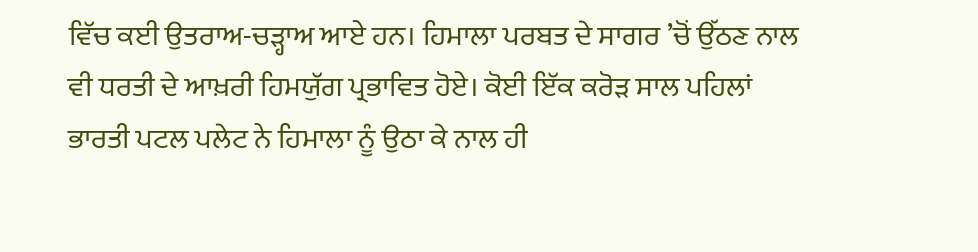ਵਿੱਚ ਕਈ ਉਤਰਾਅ-ਚੜ੍ਹਾਅ ਆਏ ਹਨ। ਹਿਮਾਲਾ ਪਰਬਤ ਦੇ ਸਾਗਰ ’ਚੋਂ ਉੱਠਣ ਨਾਲ ਵੀ ਧਰਤੀ ਦੇ ਆਖ਼ਰੀ ਹਿਮਯੁੱਗ ਪ੍ਰਭਾਵਿਤ ਹੋਏ। ਕੋਈ ਇੱਕ ਕਰੋੜ ਸਾਲ ਪਹਿਲਾਂ ਭਾਰਤੀ ਪਟਲ ਪਲੇਟ ਨੇ ਹਿਮਾਲਾ ਨੂੰ ਉਠਾ ਕੇ ਨਾਲ ਹੀ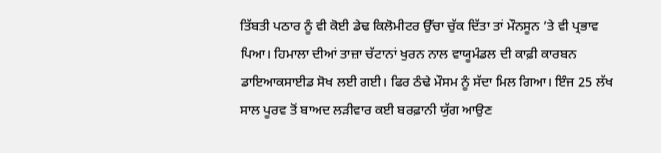ਤਿੱਬਤੀ ਪਠਾਰ ਨੂੰ ਵੀ ਕੋਈ ਡੇਢ ਕਿਲੋਮੀਟਰ ਉੱਚਾ ਚੁੱਕ ਦਿੱਤਾ ਤਾਂ ਮੌਨਸੂਨ ’ਤੇ ਵੀ ਪ੍ਰਭਾਵ ਪਿਆ। ਹਿਮਾਲਾ ਦੀਆਂ ਤਾਜ਼ਾ ਚੱਟਾਨਾਂ ਖੁਰਨ ਨਾਲ ਵਾਯੂਮੰਡਲ ਦੀ ਕਾਫ਼ੀ ਕਾਰਬਨ ਡਾਇਆਕਸਾਈਡ ਸੋਖ ਲਈ ਗਈ। ਫਿਰ ਠੰਢੇ ਮੌਸਮ ਨੂੰ ਸੱਦਾ ਮਿਲ ਗਿਆ। ਇੰਜ 25 ਲੱਖ ਸਾਲ ਪੂਰਵ ਤੋਂ ਬਾਅਦ ਲੜੀਵਾਰ ਕਈ ਬਰਫ਼ਾਨੀ ਯੁੱਗ ਆਉਣ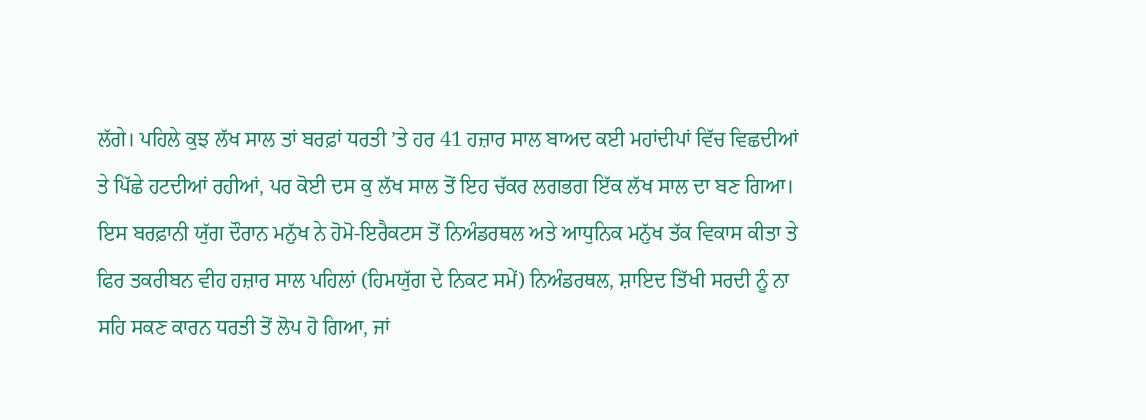ਲੱਗੇ। ਪਹਿਲੇ ਕੁਝ ਲੱਖ ਸਾਲ ਤਾਂ ਬਰਫ਼ਾਂ ਧਰਤੀ ’ਤੇ ਹਰ 41 ਹਜ਼ਾਰ ਸਾਲ ਬਾਅਦ ਕਈ ਮਹਾਂਦੀਪਾਂ ਵਿੱਚ ਵਿਛਦੀਆਂ ਤੇ ਪਿੱਛੇ ਹਟਦੀਆਂ ਰਹੀਆਂ, ਪਰ ਕੋਈ ਦਸ ਕੁ ਲੱਖ ਸਾਲ ਤੋਂ ਇਹ ਚੱਕਰ ਲਗਭਗ ਇੱਕ ਲੱਖ ਸਾਲ ਦਾ ਬਣ ਗਿਆ।
ਇਸ ਬਰਫ਼ਾਨੀ ਯੁੱਗ ਦੌਰਾਨ ਮਨੁੱਖ ਨੇ ਹੋਮੋ-ਇਰੈਕਟਸ ਤੋਂ ਨਿਅੰਡਰਥਲ ਅਤੇ ਆਧੁਨਿਕ ਮਨੁੱਖ ਤੱਕ ਵਿਕਾਸ ਕੀਤਾ ਤੇ ਫਿਰ ਤਕਰੀਬਨ ਵੀਹ ਹਜ਼ਾਰ ਸਾਲ ਪਹਿਲਾਂ (ਹਿਮਯੁੱਗ ਦੇ ਨਿਕਟ ਸਮੇਂ) ਨਿਅੰਡਰਥਲ, ਸ਼ਾਇਦ ਤਿੱਖੀ ਸਰਦੀ ਨੂੰ ਨਾ ਸਹਿ ਸਕਣ ਕਾਰਨ ਧਰਤੀ ਤੋਂ ਲੋਪ ਹੋ ਗਿਆ, ਜਾਂ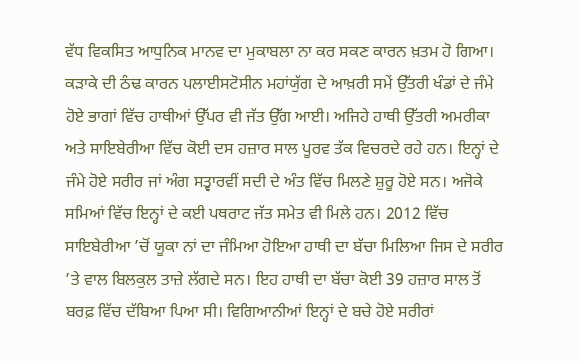ਵੱਧ ਵਿਕਸਿਤ ਆਧੁਨਿਕ ਮਾਨਵ ਦਾ ਮੁਕਾਬਲਾ ਨਾ ਕਰ ਸਕਣ ਕਾਰਨ ਖ਼ਤਮ ਹੋ ਗਿਆ। ਕੜਾਕੇ ਦੀ ਠੰਢ ਕਾਰਨ ਪਲਾਈਸਟੋਸੀਨ ਮਹਾਂਯੁੱਗ ਦੇ ਆਖ਼ਰੀ ਸਮੇਂ ਉੱਤਰੀ ਖੰਡਾਂ ਦੇ ਜੰਮੇ ਹੋਏ ਭਾਗਾਂ ਵਿੱਚ ਹਾਥੀਆਂ ਉੱਪਰ ਵੀ ਜੱਤ ਉੱਗ ਆਈ। ਅਜਿਹੇ ਹਾਥੀ ਉੱਤਰੀ ਅਮਰੀਕਾ ਅਤੇ ਸਾਇਬੇਰੀਆ ਵਿੱਚ ਕੋਈ ਦਸ ਹਜ਼ਾਰ ਸਾਲ ਪੂਰਵ ਤੱਕ ਵਿਚਰਦੇ ਰਹੇ ਹਨ। ਇਨ੍ਹਾਂ ਦੇ ਜੰਮੇ ਹੋਏ ਸਰੀਰ ਜਾਂ ਅੰਗ ਸਤ੍ਵਾਰਵੀਂ ਸਦੀ ਦੇ ਅੰਤ ਵਿੱਚ ਮਿਲਣੇ ਸ਼ੁਰੂ ਹੋਏ ਸਨ। ਅਜੋਕੇ ਸਮਿਆਂ ਵਿੱਚ ਇਨ੍ਹਾਂ ਦੇ ਕਈ ਪਥਰਾਟ ਜੱਤ ਸਮੇਤ ਵੀ ਮਿਲੇ ਹਨ। 2012 ਵਿੱਚ ਸਾਇਬੇਰੀਆ ’ਚੋਂ ਯੂਕਾ ਨਾਂ ਦਾ ਜੰਮਿਆ ਹੋਇਆ ਹਾਥੀ ਦਾ ਬੱਚਾ ਮਿਲਿਆ ਜਿਸ ਦੇ ਸਰੀਰ ’ਤੇ ਵਾਲ ਬਿਲਕੁਲ ਤਾਜ਼ੇ ਲੱਗਦੇ ਸਨ। ਇਹ ਹਾਥੀ ਦਾ ਬੱਚਾ ਕੋਈ 39 ਹਜ਼ਾਰ ਸਾਲ ਤੋਂ ਬਰਫ਼ ਵਿੱਚ ਦੱਬਿਆ ਪਿਆ ਸੀ। ਵਿਗਿਆਨੀਆਂ ਇਨ੍ਹਾਂ ਦੇ ਬਚੇ ਹੋਏ ਸਰੀਰਾਂ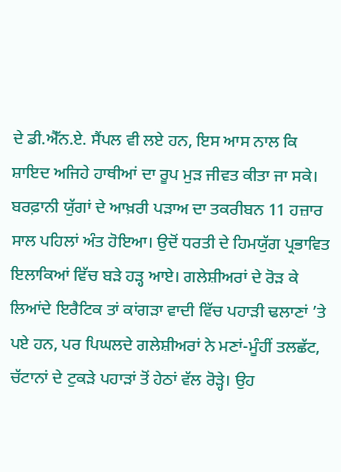ਦੇ ਡੀ.ਐੱਨ.ਏ. ਸੈਂਪਲ ਵੀ ਲਏ ਹਨ, ਇਸ ਆਸ ਨਾਲ ਕਿ ਸ਼ਾਇਦ ਅਜਿਹੇ ਹਾਥੀਆਂ ਦਾ ਰੂਪ ਮੁੜ ਜੀਵਤ ਕੀਤਾ ਜਾ ਸਕੇ।
ਬਰਫ਼ਾਨੀ ਯੁੱਗਾਂ ਦੇ ਆਖ਼ਰੀ ਪੜਾਅ ਦਾ ਤਕਰੀਬਨ 11 ਹਜ਼ਾਰ ਸਾਲ ਪਹਿਲਾਂ ਅੰਤ ਹੋਇਆ। ਉਦੋਂ ਧਰਤੀ ਦੇ ਹਿਮਯੁੱਗ ਪ੍ਰਭਾਵਿਤ ਇਲਾਕਿਆਂ ਵਿੱਚ ਬੜੇ ਹੜ੍ਹ ਆਏ। ਗਲੇਸ਼ੀਅਰਾਂ ਦੇ ਰੋੜ ਕੇ ਲਿਆਂਦੇ ਇਰੈਟਿਕ ਤਾਂ ਕਾਂਗੜਾ ਵਾਦੀ ਵਿੱਚ ਪਹਾੜੀ ਢਲਾਣਾਂ ’ਤੇ ਪਏ ਹਨ, ਪਰ ਪਿਘਲਦੇ ਗਲੇਸ਼ੀਅਰਾਂ ਨੇ ਮਣਾਂ-ਮੂੰਹੀਂ ਤਲਛੱਟ, ਚੱਟਾਨਾਂ ਦੇ ਟੁਕੜੇ ਪਹਾੜਾਂ ਤੋਂ ਹੇਠਾਂ ਵੱਲ ਰੋੜ੍ਹੇ। ਉਹ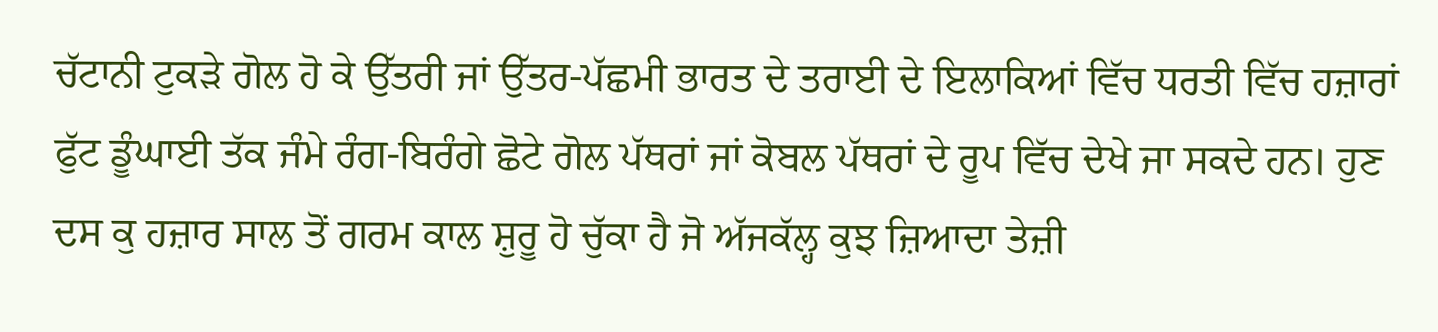ਚੱਟਾਨੀ ਟੁਕੜੇ ਗੋਲ ਹੋ ਕੇ ਉੱਤਰੀ ਜਾਂ ਉੱਤਰ-ਪੱਛਮੀ ਭਾਰਤ ਦੇ ਤਰਾਈ ਦੇ ਇਲਾਕਿਆਂ ਵਿੱਚ ਧਰਤੀ ਵਿੱਚ ਹਜ਼ਾਰਾਂ ਫੁੱਟ ਡੂੰਘਾਈ ਤੱਕ ਜੰਮੇ ਰੰਗ-ਬਿਰੰਗੇ ਛੋਟੇ ਗੋਲ ਪੱਥਰਾਂ ਜਾਂ ਕੋਬਲ ਪੱਥਰਾਂ ਦੇ ਰੂਪ ਵਿੱਚ ਦੇਖੇ ਜਾ ਸਕਦੇ ਹਨ। ਹੁਣ ਦਸ ਕੁ ਹਜ਼ਾਰ ਸਾਲ ਤੋਂ ਗਰਮ ਕਾਲ ਸ਼ੁਰੂ ਹੋ ਚੁੱਕਾ ਹੈ ਜੋ ਅੱਜਕੱਲ੍ਹ ਕੁਝ ਜ਼ਿਆਦਾ ਤੇਜ਼ੀ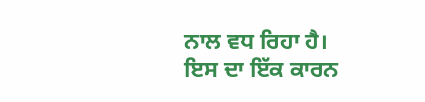ਨਾਲ ਵਧ ਰਿਹਾ ਹੈ। ਇਸ ਦਾ ਇੱਕ ਕਾਰਨ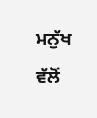ਮਨੁੱਖ ਵੱਲੋਂ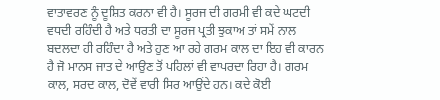ਵਾਤਾਵਰਣ ਨੂੰ ਦੂਸ਼ਿਤ ਕਰਨਾ ਵੀ ਹੈ। ਸੂਰਜ ਦੀ ਗਰਮੀ ਵੀ ਕਦੇ ਘਟਦੀ ਵਧਦੀ ਰਹਿੰਦੀ ਹੈ ਅਤੇ ਧਰਤੀ ਦਾ ਸੂਰਜ ਪ੍ਰਤੀ ਝੁਕਾਅ ਤਾਂ ਸਮੇਂ ਨਾਲ ਬਦਲਦਾ ਹੀ ਰਹਿੰਦਾ ਹੈ ਅਤੇ ਹੁਣ ਆ ਰਹੇ ਗਰਮ ਕਾਲ ਦਾ ਇਹ ਵੀ ਕਾਰਨ ਹੈ ਜੋ ਮਾਨਸ ਜਾਤ ਦੇ ਆਉਣ ਤੋਂ ਪਹਿਲਾਂ ਵੀ ਵਾਪਰਦਾ ਰਿਹਾ ਹੈ। ਗਰਮ ਕਾਲ, ਸਰਦ ਕਾਲ, ਦੋਵੇਂ ਵਾਰੀ ਸਿਰ ਆਉਂਦੇ ਹਨ। ਕਦੇ ਕੋਈ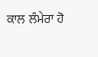ਕਾਲ ਲੰਮੇਰਾ ਹੋ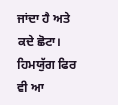ਜਾਂਦਾ ਹੈ ਅਤੇ ਕਦੇ ਛੋਟਾ। ਹਿਮਯੁੱਗ ਫਿਰ ਵੀ ਆ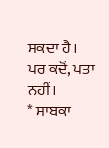ਸਕਦਾ ਹੈ। ਪਰ ਕਦੋਂ, ਪਤਾ ਨਹੀਂ।
* ਸਾਬਕਾ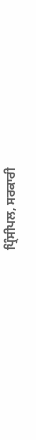ਪ੍ਰਿੰਸੀਪਲ, ਸਰਕਾਰੀ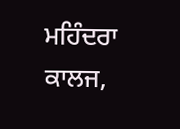ਮਹਿੰਦਰਾ ਕਾਲਜ,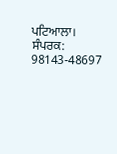ਪਟਿਆਲਾ।
ਸੰਪਰਕ: 98143-48697